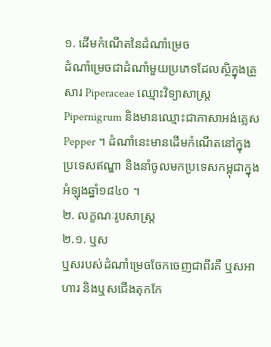១. ដើមកំណើតនៃដំណាំម្រេច
ដំណាំម្រេចជាដំណាំមួយប្រភេទដែលស្ថិក្នុងគ្រួសារ Piperaceae ឈ្មោះវិទ្យាសាស្រ្ត Pipernigrum និងមានឈ្មោះជាភាសាអង់គ្លេស Pepper ។ ដំណាំនេះមានដើមកំណើតនៅក្នុង ប្រទេសឥណ្ឌា និងនាំចូលមកប្រទេសកម្ពុជាក្នុងអំឡុងឆ្នាំ១៨៤០ ។
២. លក្ខណៈរូបសាស្រ្ត
២.១. ឬស
ឬសរបស់ដំណាំម្រេចចែកចេញជាពីរគឺ ឬសអាហារ និងឬសជើងតុកកែ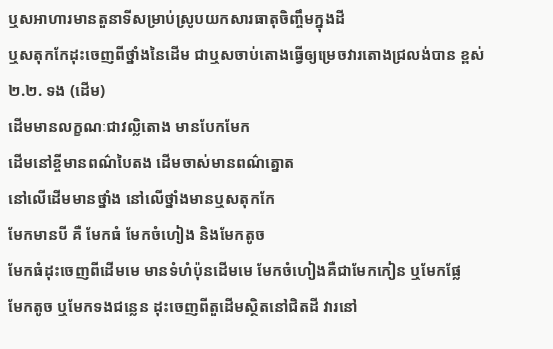ឬសអាហារមានតួនាទីសម្រាប់ស្រូបយកសារធាតុចិញ្ចឹមក្នុងដី
ឬសតុកកែដុះចេញពីថ្នាំងនៃដើម ជាឬសចាប់តោងធ្វើឲ្យម្រេចវារតោងជ្រលង់បាន ខ្ពស់
២.២. ទង (ដើម)
ដើមមានលក្ខណៈជាវល្លិតោង មានបែកមែក
ដើមនៅខ្ចីមានពណ៌បៃតង ដើមចាស់មានពណ៌ត្នោត
នៅលើដើមមានថ្នាំង នៅលើថ្នាំងមានឬសតុកកែ
មែកមានបី គឺ មែកធំ មែកចំហៀង និងមែកតូច
មែកធំដុះចេញពីដើមមេ មានទំហំប៉ុនដើមមេ មែកចំហៀងគឺជាមែកកៀន ឬមែកផ្លែ
មែកតូច ឬមែកទងជន្លេន ដុះចេញពីតួដើមស្ថិតនៅជិតដី វារនៅ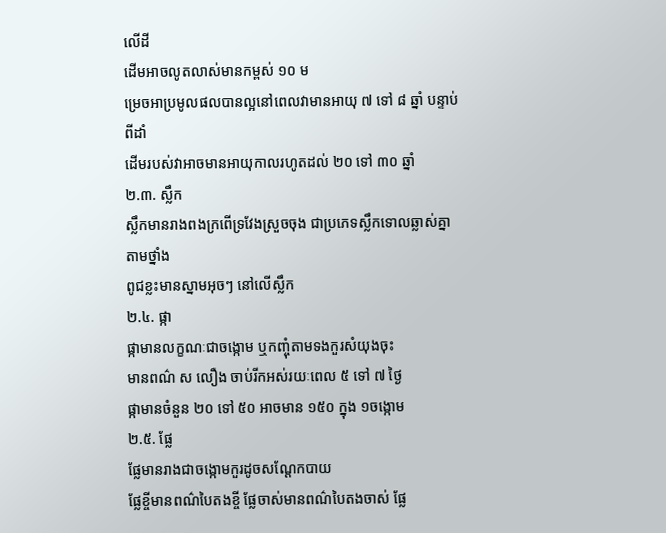លើដី
ដើមអាចលូតលាស់មានកម្ពស់ ១០ ម
ម្រេចអាប្រមូលផលបានល្អនៅពេលវាមានអាយុ ៧ ទៅ ៨ ឆ្នាំ បន្ទាប់ពីដាំ
ដើមរបស់វាអាចមានអាយុកាលរហូតដល់ ២០ ទៅ ៣០ ឆ្នាំ
២.៣. ស្លឹក
ស្លឹកមានរាងពងក្រពើទ្រវែងស្រួចចុង ជាប្រភេទស្លឹកទោលឆ្លាស់គ្នាតាមថ្នាំង
ពូជខ្លះមានស្នាមអុចៗ នៅលើស្លឹក
២.៤. ផ្កា
ផ្កាមានលក្ខណៈជាចង្កោម ឬកញ្ចុំតាមទងកួរសំយុងចុះ
មានពណ៌ ស លឿង ចាប់រីកអស់រយៈពេល ៥ ទៅ ៧ ថ្ងៃ
ផ្កាមានចំនួន ២០ ទៅ ៥០ អាចមាន ១៥០ ក្នុង ១ចង្កោម
២.៥. ផ្លែ
ផ្លែមានរាងជាចង្កោមកួរដូចសណ្តែកបាយ
ផ្លែខ្ចីមានពណ៌បៃតងខ្ចី ផ្លែចាស់មានពណ៌បៃតងចាស់ ផ្លែ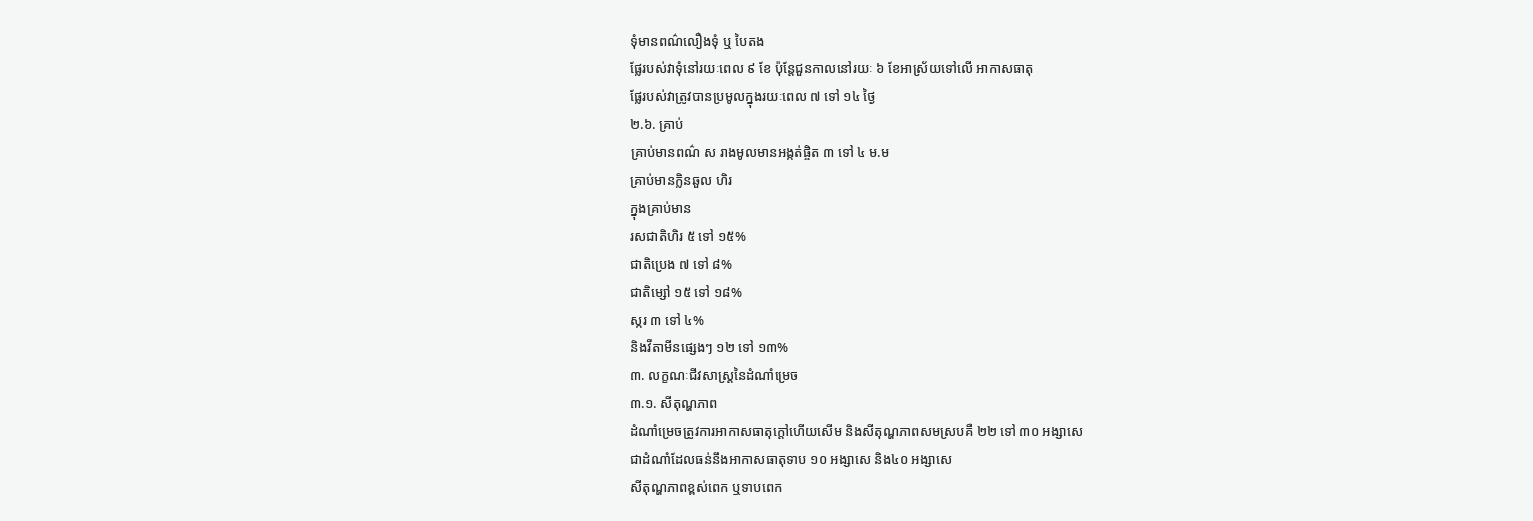ទុំមានពណ៌លឿងទុំ ឬ បៃតង
ផ្លែរបស់វាទុំនៅរយៈពេល ៩ ខែ ប៉ុន្តែជួនកាលនៅរយៈ ៦ ខែអាស្រ័យទៅលើ អាកាសធាតុ
ផ្លែរបស់វាត្រូវបានប្រមូលក្នុងរយៈពេល ៧ ទៅ ១៤ ថ្ងៃ
២.៦. គ្រាប់
គ្រាប់មានពណ៌ ស រាងមូលមានអង្កត់ផ្ចិត ៣ ទៅ ៤ ម.ម
គ្រាប់មានក្លិនឆួល ហិរ
ក្នុងគ្រាប់មាន
រសជាតិហិរ ៥ ទៅ ១៥%
ជាតិប្រេង ៧ ទៅ ៨%
ជាតិម្សៅ ១៥ ទៅ ១៨%
ស្ករ ៣ ទៅ ៤%
និងវីតាមីនផ្សេងៗ ១២ ទៅ ១៣%
៣. លក្ខណៈជីវសាស្រ្តនៃដំណាំម្រេច
៣.១. សីតុណ្ហភាព
ដំណាំម្រេចត្រូវការអាកាសធាតុក្តៅហើយសើម និងសីតុណ្ហភាពសមស្របគឺ ២២ ទៅ ៣០ អង្សាសេ
ជាដំណាំដែលធន់នឹងអាកាសធាតុទាប ១០ អង្សាសេ និង៤០ អង្សាសេ
សីតុណ្ហភាពខ្ពស់ពេក ឬទាបពេក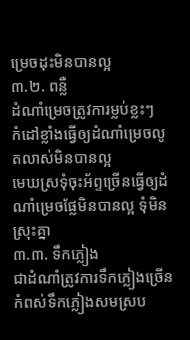ម្រេចដុះមិនបានល្អ
៣.២. ពន្លឺ
ដំណាំម្រេចត្រូវការម្លប់ខ្លះៗ
កំដៅខ្លាំងធ្វើឲ្យដំណាំម្រេចលូតលាស់មិនបានល្អ
មេឃស្រទុំចុះអ័ព្ទច្រើនធ្វើឲ្យដំណាំម្រេចផ្លែមិនបានល្អ ទុំមិនស្រុះគ្នា
៣.៣. ទឹកភ្លៀង
ជាដំណាំត្រូវការទឹកភ្លៀងច្រើន
កំពស់ទឹកភ្លៀងសមស្រប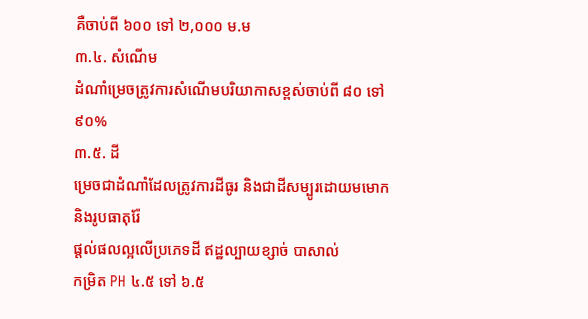គឺចាប់ពី ៦០០ ទៅ ២,០០០ ម.ម
៣.៤. សំណើម
ដំណាំម្រេចត្រូវការសំណើមបរិយាកាសខ្ពស់ចាប់ពី ៨០ ទៅ ៩០%
៣.៥. ដី
ម្រេចជាដំណាំដែលត្រូវការដីធូរ និងជាដីសម្បូរដោយមមោក និងរូបធាតុរ៉ែ
ផ្តល់ផលល្អលើប្រភេទដី ឥដ្ឋល្បាយខ្សាច់ បាសាល់
កម្រិត PH ៤.៥ ទៅ ៦.៥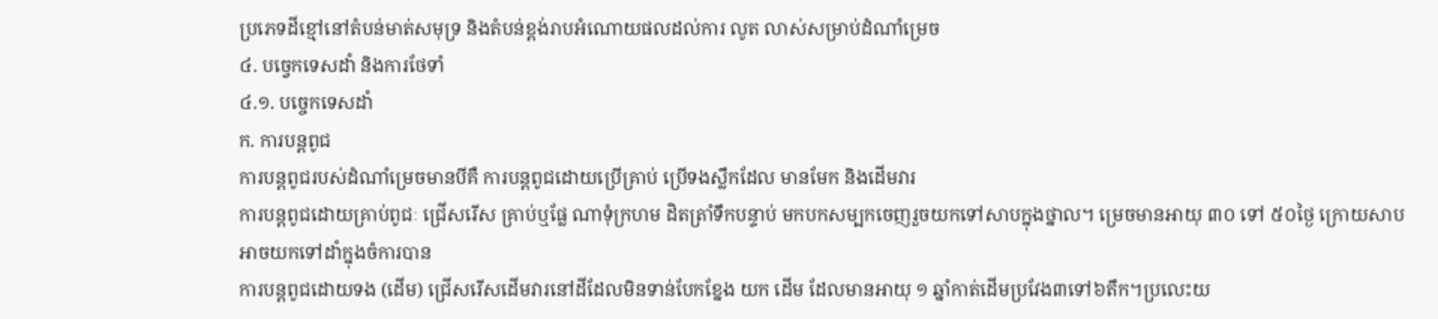ប្រភេទដីខ្មៅនៅតំបន់មាត់សមុទ្រ និងតំបន់ខ្ពង់រាបអំណោយផលដល់ការ លូត លាស់សម្រាប់ដំណាំម្រេច
៤. បច្វេកទេសដាំ និងការថែទាំ
៤.១. បច្ចេកទេសដាំ
ក. ការបន្តពូជ
ការបន្តពូជរបស់ដំណាំម្រេចមានបីគឺ ការបន្តពូជដោយប្រើគ្រាប់ ប្រើទងស្លឹកដែល មានមែក និងដើមវារ
ការបន្តពូជដោយគ្រាប់ពូជៈ ជ្រើសរើស គ្រាប់ឬផ្លែ ណាទុំក្រហម ដិតត្រាំទឹកបន្ទាប់ មកបកសម្បកចេញរួចយកទៅសាបក្នុងថ្នាល។ ម្រេចមានអាយុ ៣០ ទៅ ៥០ថ្ងៃ ក្រោយសាប អាចយកទៅដាំក្នុងចំការបាន
ការបន្តពូជដោយទង (ដើម) ជ្រើសរើសដើមវារនៅដីដែលមិនទាន់បែកខ្នែង យក ដើម ដែលមានអាយុ ១ ឆ្នាំកាត់ដើមប្រវែង៣ទៅ៦តឹក។ប្រលេះយ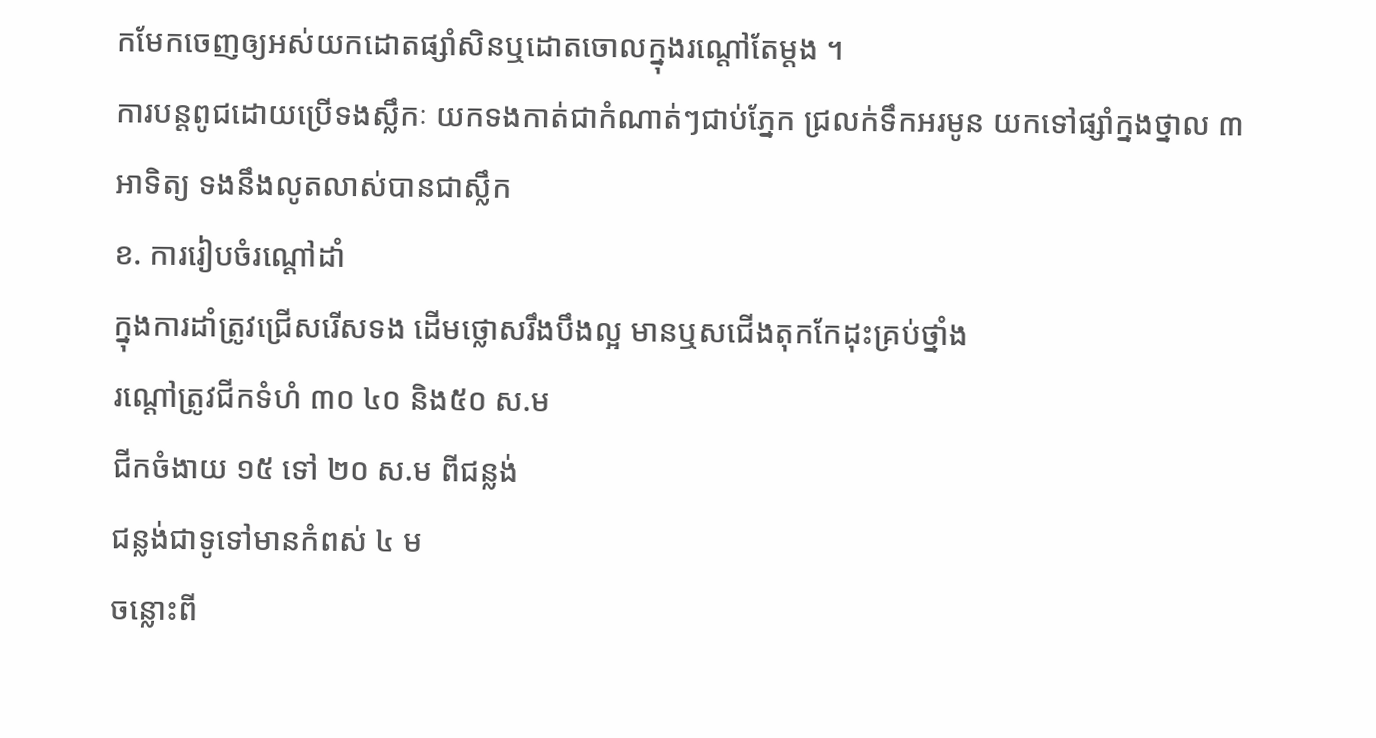កមែកចេញឲ្យអស់យកដោតផ្សាំសិនឬដោតចោលក្នុងរណ្តៅតែម្តង ។
ការបន្តពូជដោយប្រើទងស្លឹកៈ យកទងកាត់ជាកំណាត់ៗជាប់ភ្នែក ជ្រលក់ទឹកអរមូន យកទៅផ្សាំក្នងថ្នាល ៣ អាទិត្យ ទងនឹងលូតលាស់បានជាស្លឹក
ខ. ការរៀបចំរណ្តៅដាំ
ក្នុងការដាំត្រូវជ្រើសរើសទង ដើមថ្លោសរឹងបឹងល្អ មានឬសជើងតុកកែដុះគ្រប់ថ្នាំង
រណ្តៅត្រូវជីកទំហំ ៣០ ៤០ និង៥០ ស.ម
ជីកចំងាយ ១៥ ទៅ ២០ ស.ម ពីជន្លង់
ជន្លង់ជាទូទៅមានកំពស់ ៤ ម
ចន្លោះពី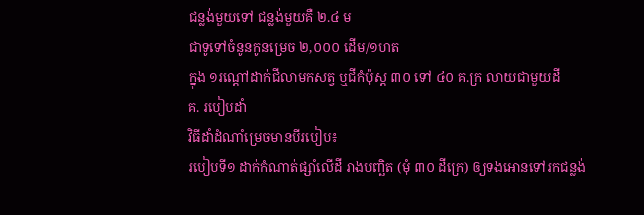ជន្លង់មួយទៅ ជន្លង់មួយគឺ ២.៤ ម
ជាទូទៅចំនូនកូនម្រេច ២,០០០ ដើម/១ហត
ក្នុង ១រណ្តៅដាក់ជីលាមកសត្វ ឬជីកំប៉ុស្ត ៣០ ទៅ ៤០ គ.ក្រ លាយជាមួយដី
គ. របៀបដាំ
វិធីដាំដំណាំម្រេចមានបីរបៀប៖
របៀបទី១ ដាក់កំណាត់ផ្សាំលើដី រាងបញ្ឆិត (មុំ ៣០ ដីក្រេ) ឲ្យទងអោនទៅរកជន្លង់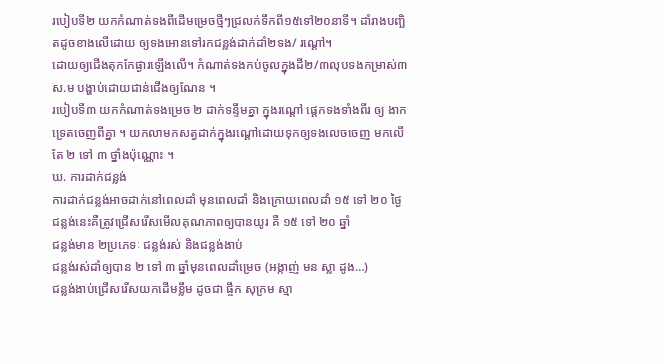របៀបទី២ យកកំណាត់ទងពីដើមម្រេចថ្មីៗជ្រលក់ទឹកពី១៥ទៅ២០នាទី។ ដាំរាងបញ្ឆិតដូចខាងលើដោយ ឲ្យទងអោនទៅរកជន្លង់ដាក់ដាំ២ទង/ រណ្តៅ។
ដោយឲ្យជើងតុកកែផ្ងារឡើងលើ។ កំណាត់ទងកប់ចូលក្នុងដី២/៣លុបទងកម្រាស់៣ស.ម បង្ហាប់ដោយជាន់ជើងឲ្យណែន ។
របៀបទី៣ យកកំណាត់ទងម្រេច ២ ដាក់ទន្ទឹមគ្នា ក្នុងរណ្តៅ ផ្តេកទងទាំងពីរ ឲ្យ ងាកទ្រេតចេញពីគ្នា ។ យកលាមកសត្វដាក់ក្នុងរណ្តៅដោយទុកឲ្យទងលេចចេញ មកលើតែ ២ ទៅ ៣ ថ្នាំងប៉ុណ្ណោះ ។
ឃ. ការដាក់ជន្លង់
ការដាក់ជន្លង់អាចដាក់នៅពេលដាំ មុនពេលដាំ និងក្រោយពេលដាំ ១៥ ទៅ ២០ ថ្ងៃ
ជន្លង់នេះគឺត្រូវជ្រើសរើសមើលគុណភាពឲ្យបានយូរ គឺ ១៥ ទៅ ២០ ឆ្នាំ
ជន្លង់មាន ២ប្រភេទៈ ជន្លង់រស់ និងជន្លង់ងាប់
ជន្លង់រស់ដាំឲ្យបាន ២ ទៅ ៣ ឆ្នាំមុនពេលដាំម្រេច (អង្កាញ់ មន ស្លា ដូង…)
ជន្លង់ងាប់ជ្រើសរើសយកដើមខ្លឹម ដូចជា ផ្ចឹក សុក្រម ស្មា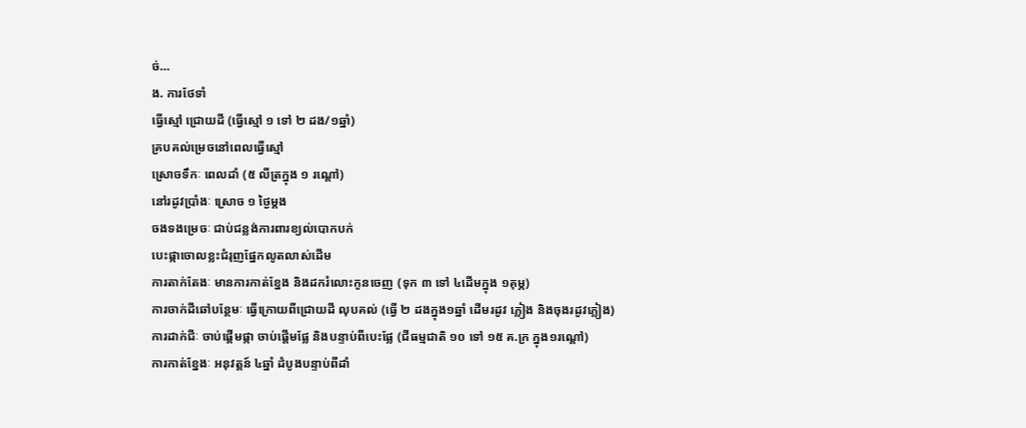ច់…
ង. ការថែទាំ
ធ្វើស្មៅ ជ្រោយដី (ធ្វើស្មៅ ១ ទៅ ២ ដង/១ឆ្នាំ)
គ្របគល់ម្រេចនៅពេលធ្វើស្មៅ
ស្រោចទឹកៈ ពេលដាំ (៥ លីត្រក្នុង ១ រណ្តៅ)
នៅរដូវប្រាំងៈ ស្រោច ១ ថ្ងៃម្តង
ចងទងម្រេចៈ ជាប់ជន្លង់ការពារខ្យល់បោកបក់
បេះផ្កាចោលខ្លះជំរុញផ្នែកលូតលាស់ដើម
ការតាក់តែងៈ មានការកាត់ខ្នែង និងដករំលោះកូនចេញ (ទុក ៣ ទៅ ៤ដើមក្នុង ១គុម្ភ)
ការចាក់ដីឆៅបន្ថែមៈ ធ្វើក្រោយពីជ្រោយដី លុបគល់ (ធ្វើ ២ ដងក្នុង១ឆ្នាំ ដើមរដូវ ភ្លៀង និងចុងរដូវភ្លៀង)
ការដាក់ជីៈ ចាប់ផ្តើមផ្កា ចាប់ផ្តើមផ្លែ និងបន្ទាប់ពីបេះផ្លែ (ជីធម្មជាតិ ១០ ទៅ ១៥ គ.ក្រ ក្នុង១រណ្តៅ)
ការកាត់ខ្នែងៈ អនុវត្តន៍ ៤ឆ្នាំ ដំបូងបន្ទាប់ពីដាំ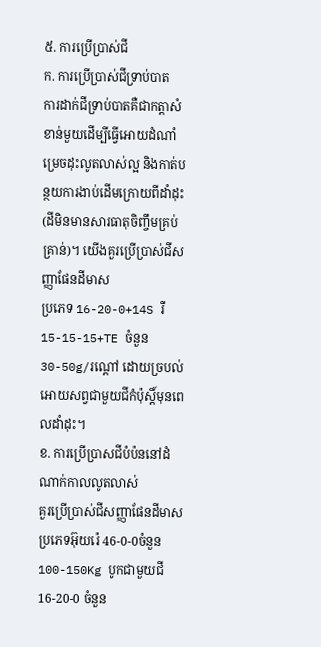៥. ការប្រើប្រាស់ជី
ក. ការប្រើប្រាស់ជីទ្រាប់បាត
ការដាក់ជីទ្រាប់បាតគឺជាកត្តាសំខាន់មួយដើម្បីធ្វើអោយដំណាំម្រេចដុះលូតលាស់ល្អ និងកាត់បន្ថយការងាប់ដើមក្រោយពីដាំដុះ(ដីមិនមានសារធាតុចិញ្ចឹមគ្រប់គ្រាន់)។ យើងគួរប្រើប្រាស់ជីសញ្ញាផែនដីមាស
ប្រភេទ 16-20-0+14S រឺ 15-15-15+TE ចំនួន 30-50g/រណ្ដៅ ដោយច្របល់អោយសព្វជាមួយជីកំប៉ុស្តិ៍មុនពេលដាំដុះ។
ខ. ការប្រើប្រាសជីបំប៉ននៅដំណាក់កាលលូតលាស់
គួរប្រើប្រាស់ជីសញ្ញាផែនដីមាសប្រភេទអ៊ុយរ៉េ 46-0-0ចំនួន 100-150Kg បូកជាមួយជី16-20-0 ចំនួន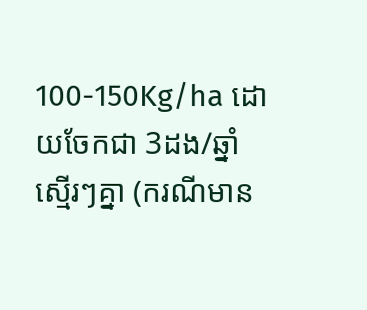100-150Kg/ha ដោយចែកជា 3ដង/ឆ្នាំស្មើរៗគ្នា (ករណីមាន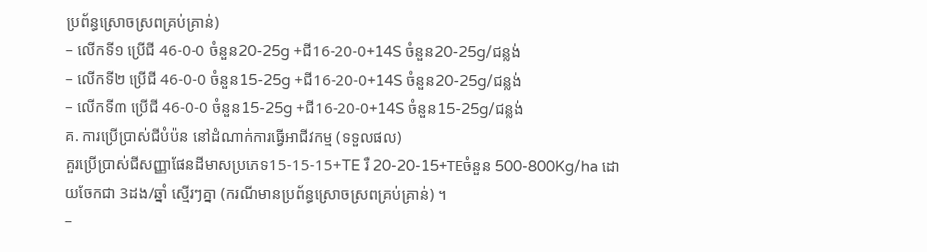ប្រព័ន្ធស្រោចស្រពគ្រប់គ្រាន់)
– លើកទី១ ប្រើជី 46-0-0 ចំនួន20-25g +ជី16-20-0+14S ចំនួន20-25g/ជន្លង់
– លើកទី២ ប្រើជី 46-0-0 ចំនួន15-25g +ជី16-20-0+14S ចំនួន20-25g/ជន្លង់
– លើកទី៣ ប្រើជី 46-0-0 ចំនួន15-25g +ជី16-20-0+14S ចំនួន15-25g/ជន្លង់
គ. ការប្រើប្រាស់ជីបំប៉ន នៅដំណាក់ការធ្វើអាជីវកម្ម (ទទួលផល)
គួរប្រើប្រាស់ជីសញ្ញាផែនដីមាសប្រភេទ15-15-15+TE រឺ 20-20-15+TEចំនួន 500-800Kg/ha ដោយចែកជា 3ដង/ឆ្នាំ ស្មើរៗគ្នា (ករណីមានប្រព័ន្ធស្រោចស្រពគ្រប់គ្រាន់) ។
–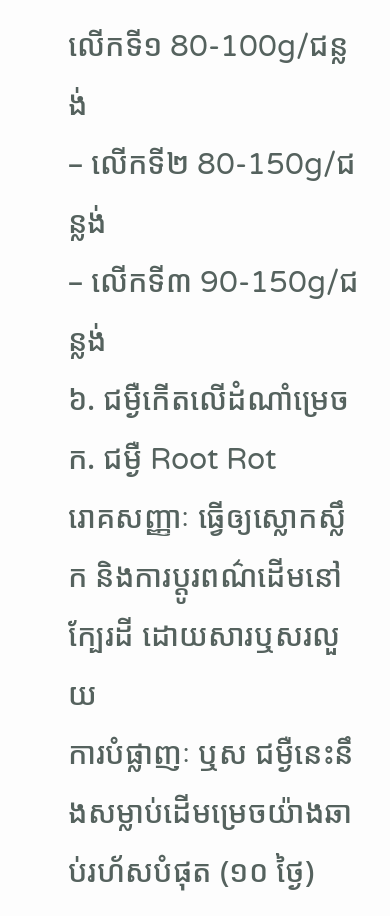លើកទី១ 80-100g/ជន្លង់
– លើកទី២ 80-150g/ជន្លង់
– លើកទី៣ 90-150g/ជន្លង់
៦. ជម្ងឺកើតលើដំណាំម្រេច
ក. ជម្ងឺ Root Rot
រោគសញ្ញាៈ ធ្វើឲ្យស្លោកស្លឹក និងការប្តូរពណ៌ដើមនៅក្បែរដី ដោយសារឬសរលួយ
ការបំផ្លាញៈ ឬស ជម្ងឺនេះនឹងសម្លាប់ដើមម្រេចយ៉ាងឆាប់រហ័សបំផុត (១០ ថ្ងៃ)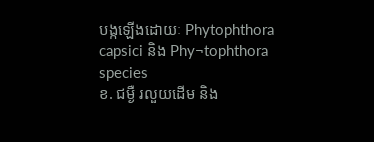បង្កឡើងដោយៈ Phytophthora capsici និង Phy¬tophthora species
ខ. ជម្ងឺ រលួយដើម និង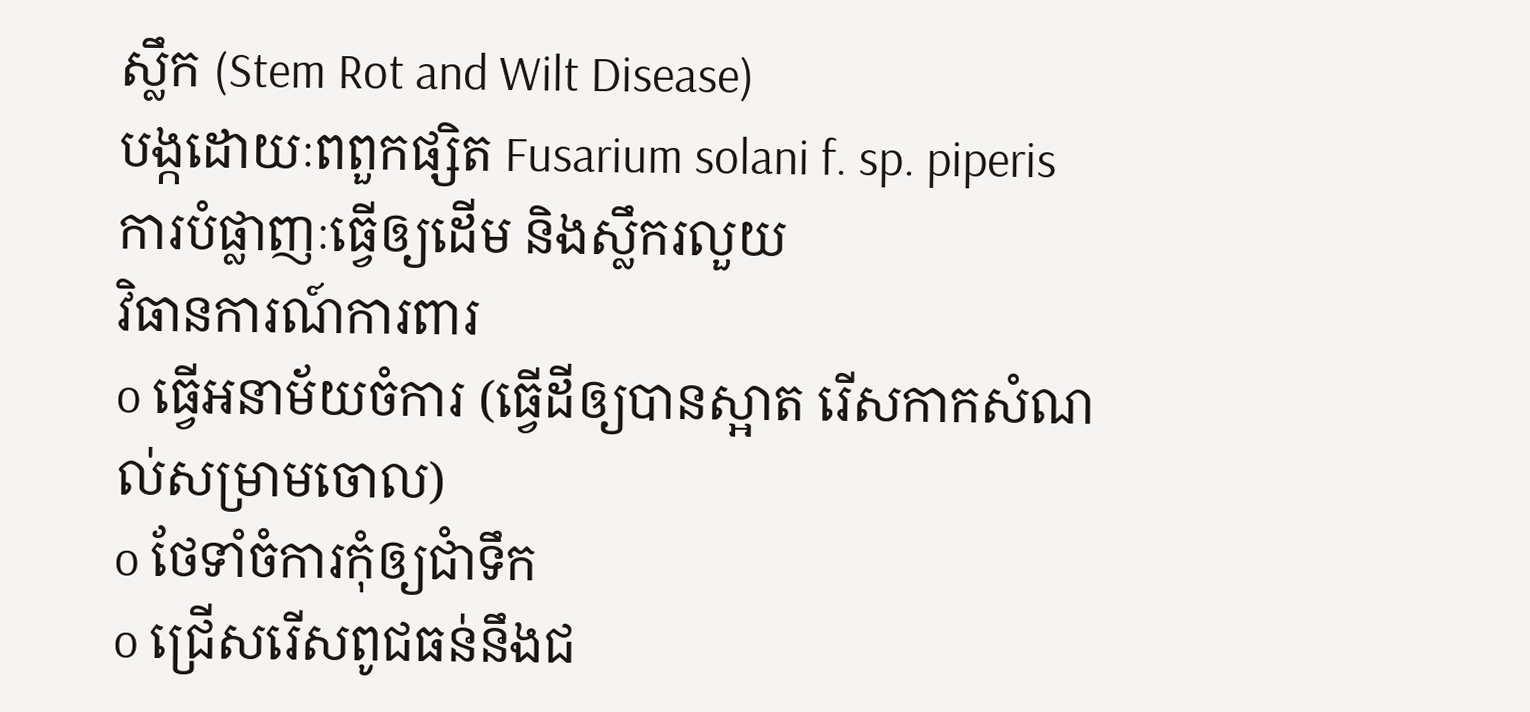ស្លឹក (Stem Rot and Wilt Disease)
បង្កដោយៈពពួកផ្សិត Fusarium solani f. sp. piperis
ការបំផ្លាញៈធ្វើឲ្យដើម និងស្លឹករលួយ
វិធានការណ៍ការពារ
o ធ្វើអនាម័យចំការ (ធ្វើដីឲ្យបានស្អាត រើសកាកសំណល់សម្រាមចោល)
o ថែទាំចំការកុំឲ្យជាំទឹក
o ជ្រើសរើសពូជធន់នឹងជ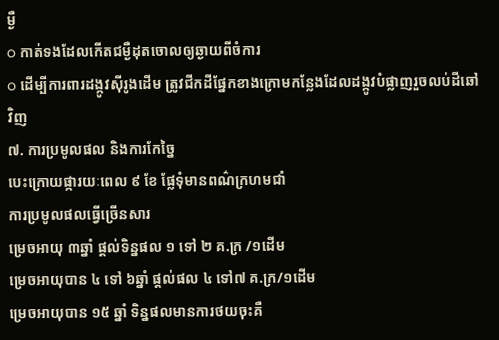ម្ងឺ
o កាត់ទងដែលកើតជម្ងឺដុតចោលឲ្យឆ្ងាយពីចំការ
o ដើម្បីការពារដង្កូវស៊ីរូងដើម ត្រូវជីកដីផ្នែកខាងក្រោមកន្លែងដែលដង្កូវបំផ្លាញរួចលប់ដីឆៅវិញ
៧. ការប្រមូលផល និងការកែច្នៃ
បេះក្រោយផ្ការយៈពេល ៩ ខែ ផ្លែទុំមានពណ៌ក្រហមជាំ
ការប្រមូលផលធ្វើច្រើនសារ
ម្រេចអាយុ ៣ឆ្នាំ ផ្តល់ទិន្នផល ១ ទៅ ២ គ.ក្រ /១ដើម
ម្រេចអាយុបាន ៤ ទៅ ៦ឆ្នាំ ផ្តល់ផល ៤ ទៅ៧ គ.ក្រ/១ដើម
ម្រេចអាយុបាន ១៥ ឆ្នាំ ទិន្នផលមានការថយចុះគឺ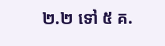២.២ ទៅ ៥ គ.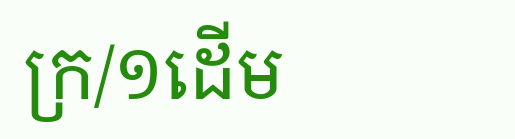ក្រ/១ដើម